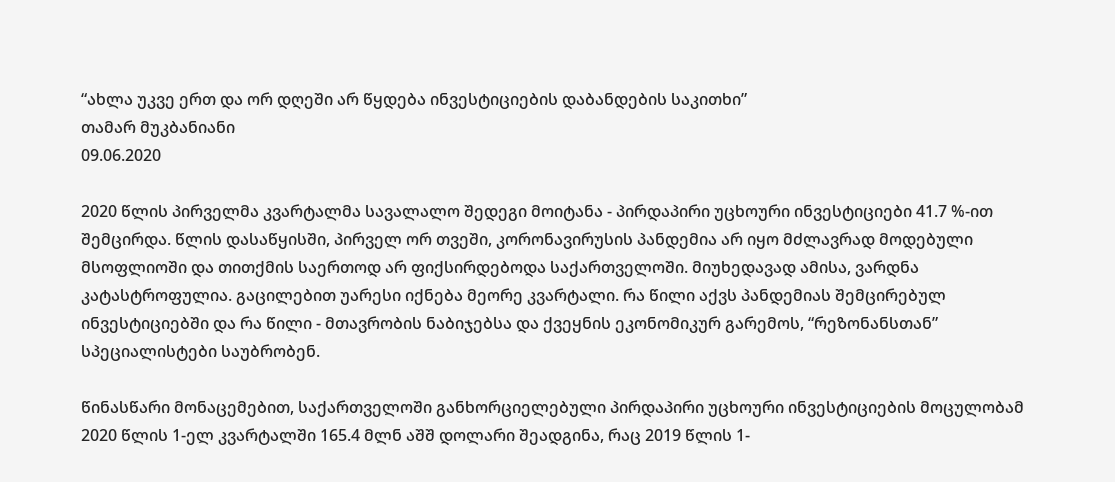“ახლა უკვე ერთ და ორ დღეში არ წყდება ინვესტიციების დაბანდების საკითხი”
თამარ მუკბანიანი
09.06.2020

2020 წლის პირველმა კვარტალმა სავალალო შედეგი მოიტანა - პირდაპირი უცხოური ინვესტიციები 41.7 %-ით შემცირდა. წლის დასაწყისში, პირველ ორ თვეში, კორონავირუსის პანდემია არ იყო მძლავრად მოდებული მსოფლიოში და თითქმის საერთოდ არ ფიქსირდებოდა საქართველოში. მიუხედავად ამისა, ვარდნა კატასტროფულია. გაცილებით უარესი იქნება მეორე კვარტალი. რა წილი აქვს პანდემიას შემცირებულ ინვესტიციებში და რა წილი - მთავრობის ნაბიჯებსა და ქვეყნის ეკონომიკურ გარემოს, “რეზონანსთან” სპეციალისტები საუბრობენ.

წინასწარი მონაცემებით, საქართველოში განხორციელებული პირდაპირი უცხოური ინვესტიციების მოცულობამ 2020 წლის 1-ელ კვარტალში 165.4 მლნ აშშ დოლარი შეადგინა, რაც 2019 წლის 1-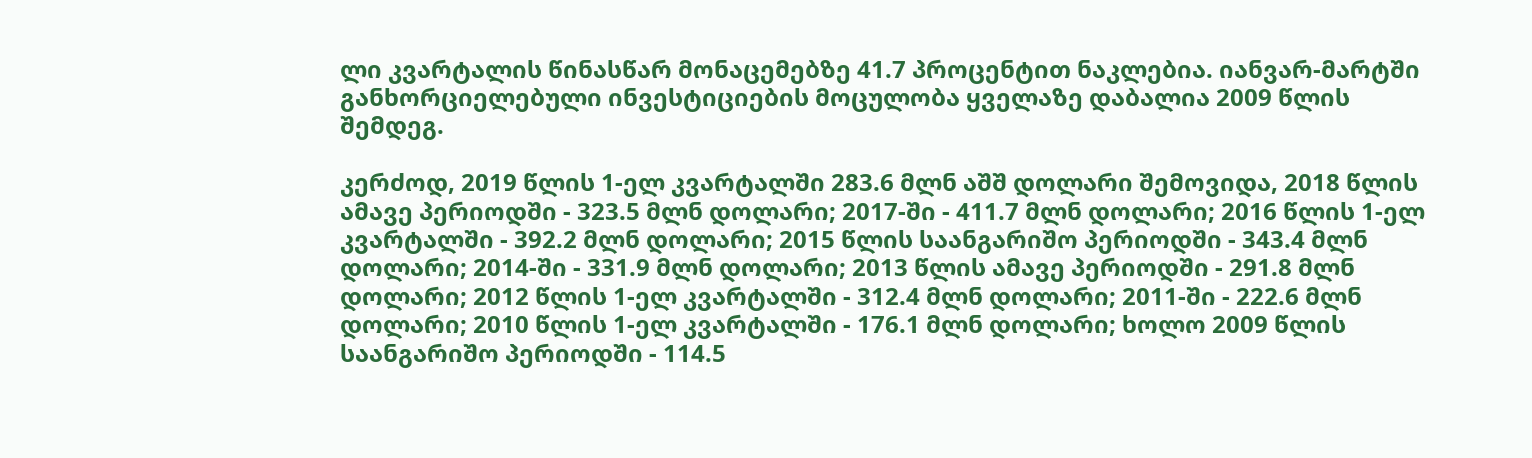ლი კვარტალის წინასწარ მონაცემებზე 41.7 პროცენტით ნაკლებია. იანვარ-მარტში განხორციელებული ინვესტიციების მოცულობა ყველაზე დაბალია 2009 წლის შემდეგ.

კერძოდ, 2019 წლის 1-ელ კვარტალში 283.6 მლნ აშშ დოლარი შემოვიდა, 2018 წლის ამავე პერიოდში - 323.5 მლნ დოლარი; 2017-ში - 411.7 მლნ დოლარი; 2016 წლის 1-ელ კვარტალში - 392.2 მლნ დოლარი; 2015 წლის საანგარიშო პერიოდში - 343.4 მლნ დოლარი; 2014-ში - 331.9 მლნ დოლარი; 2013 წლის ამავე პერიოდში - 291.8 მლნ დოლარი; 2012 წლის 1-ელ კვარტალში - 312.4 მლნ დოლარი; 2011-ში - 222.6 მლნ დოლარი; 2010 წლის 1-ელ კვარტალში - 176.1 მლნ დოლარი; ხოლო 2009 წლის საანგარიშო პერიოდში - 114.5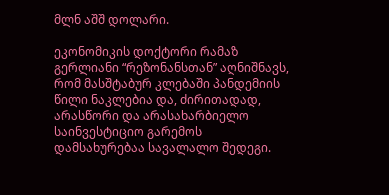მლნ აშშ დოლარი.

ეკონომიკის დოქტორი რამაზ გერლიანი “რეზონანსთან” აღნიშნავს, რომ მასშტაბურ კლებაში პანდემიის წილი ნაკლებია და, ძირითადად, არასწორი და არასახარბიელო საინვესტიციო გარემოს დამსახურებაა სავალალო შედეგი.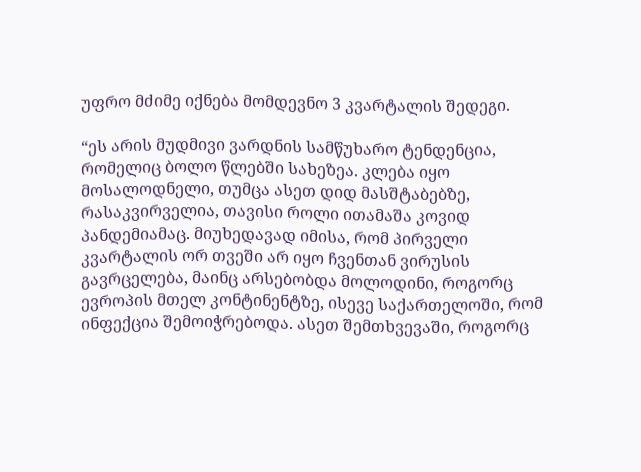უფრო მძიმე იქნება მომდევნო 3 კვარტალის შედეგი.

“ეს არის მუდმივი ვარდნის სამწუხარო ტენდენცია, რომელიც ბოლო წლებში სახეზეა. კლება იყო მოსალოდნელი, თუმცა ასეთ დიდ მასშტაბებზე, რასაკვირველია, თავისი როლი ითამაშა კოვიდ პანდემიამაც. მიუხედავად იმისა, რომ პირველი კვარტალის ორ თვეში არ იყო ჩვენთან ვირუსის გავრცელება, მაინც არსებობდა მოლოდინი, როგორც ევროპის მთელ კონტინენტზე, ისევე საქართელოში, რომ ინფექცია შემოიჭრებოდა. ასეთ შემთხვევაში, როგორც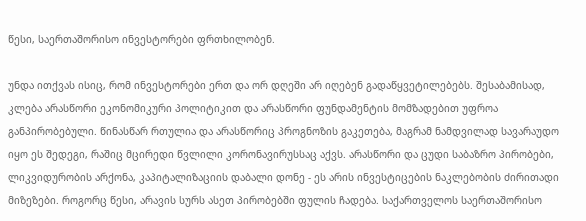წესი, საერთაშორისო ინვესტორები ფრთხილობენ.

უნდა ითქვას ისიც, რომ ინვესტორები ერთ და ორ დღეში არ იღებენ გადაწყვეტილებებს. შესაბამისად, კლება არასწორი ეკონომიკური პოლიტიკით და არასწორი ფუნდამენტის მომზადებით უფროა განპირობებული. წინასწარ რთულია და არასწორიც პროგნოზის გაკეთება, მაგრამ ნამდვილად სავარაუდო იყო ეს შედეგი, რაშიც მცირედი წვლილი კორონავირუსსაც აქვს. არასწორი და ცუდი საბაზრო პირობები, ლიკვიდურობის არქონა, კაპიტალიზაციის დაბალი დონე - ეს არის ინვესტიცების ნაკლებობის ძირითადი მიზეზები. როგორც წესი, არავის სურს ასეთ პირობებში ფულის ჩადება. საქართველოს საერთაშორისო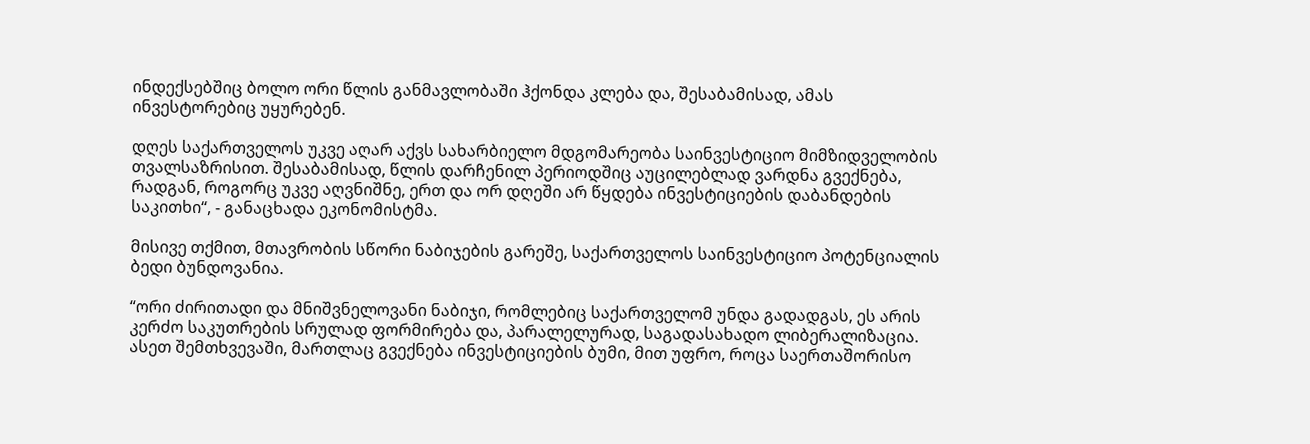ინდექსებშიც ბოლო ორი წლის განმავლობაში ჰქონდა კლება და, შესაბამისად, ამას ინვესტორებიც უყურებენ.

დღეს საქართველოს უკვე აღარ აქვს სახარბიელო მდგომარეობა საინვესტიციო მიმზიდველობის თვალსაზრისით. შესაბამისად, წლის დარჩენილ პერიოდშიც აუცილებლად ვარდნა გვექნება, რადგან, როგორც უკვე აღვნიშნე, ერთ და ორ დღეში არ წყდება ინვესტიციების დაბანდების საკითხი“, - განაცხადა ეკონომისტმა.

მისივე თქმით, მთავრობის სწორი ნაბიჯების გარეშე, საქართველოს საინვესტიციო პოტენციალის ბედი ბუნდოვანია.

“ორი ძირითადი და მნიშვნელოვანი ნაბიჯი, რომლებიც საქართველომ უნდა გადადგას, ეს არის კერძო საკუთრების სრულად ფორმირება და, პარალელურად, საგადასახადო ლიბერალიზაცია. ასეთ შემთხვევაში, მართლაც გვექნება ინვესტიციების ბუმი, მით უფრო, როცა საერთაშორისო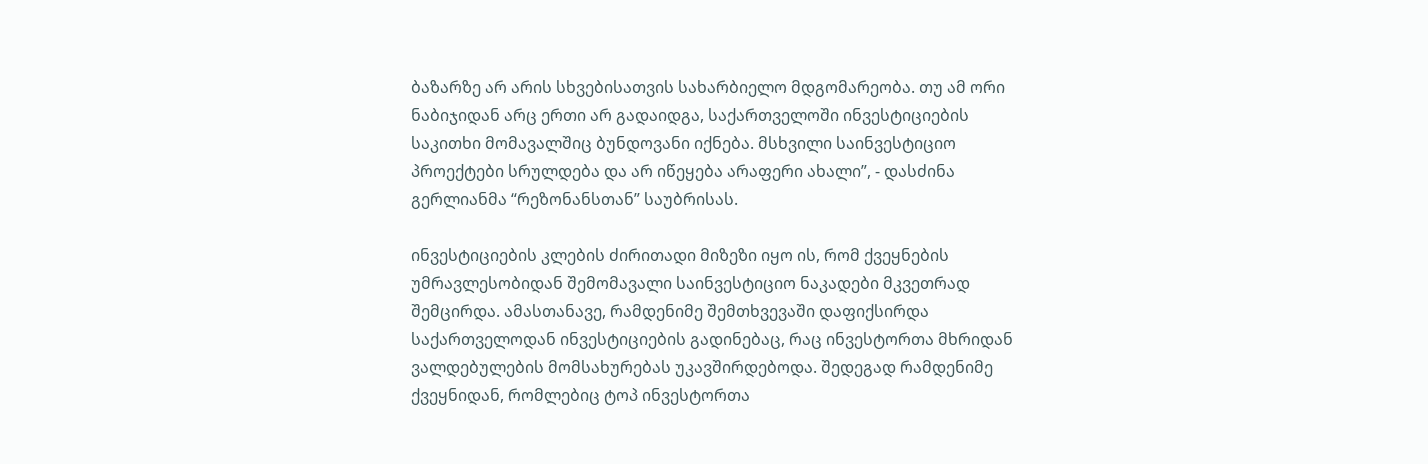ბაზარზე არ არის სხვებისათვის სახარბიელო მდგომარეობა. თუ ამ ორი ნაბიჯიდან არც ერთი არ გადაიდგა, საქართველოში ინვესტიციების საკითხი მომავალშიც ბუნდოვანი იქნება. მსხვილი საინვესტიციო პროექტები სრულდება და არ იწეყება არაფერი ახალი”, - დასძინა გერლიანმა “რეზონანსთან” საუბრისას.

ინვესტიციების კლების ძირითადი მიზეზი იყო ის, რომ ქვეყნების უმრავლესობიდან შემომავალი საინვესტიციო ნაკადები მკვეთრად შემცირდა. ამასთანავე, რამდენიმე შემთხვევაში დაფიქსირდა საქართველოდან ინვესტიციების გადინებაც, რაც ინვესტორთა მხრიდან ვალდებულების მომსახურებას უკავშირდებოდა. შედეგად რამდენიმე ქვეყნიდან, რომლებიც ტოპ ინვესტორთა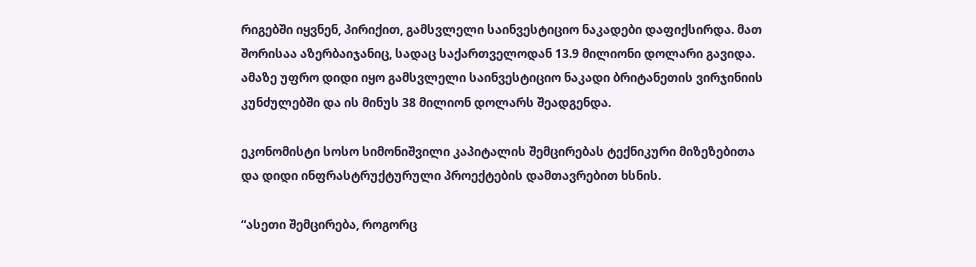რიგებში იყვნენ, პირიქით, გამსვლელი საინვესტიციო ნაკადები დაფიქსირდა. მათ შორისაა აზერბაიჯანიც, სადაც საქართველოდან 13.9 მილიონი დოლარი გავიდა. ამაზე უფრო დიდი იყო გამსვლელი საინვესტიციო ნაკადი ბრიტანეთის ვირჯინიის კუნძულებში და ის მინუს 38 მილიონ დოლარს შეადგენდა.

ეკონომისტი სოსო სიმონიშვილი კაპიტალის შემცირებას ტექნიკური მიზეზებითა და დიდი ინფრასტრუქტურული პროექტების დამთავრებით ხსნის.

“ასეთი შემცირება, როგორც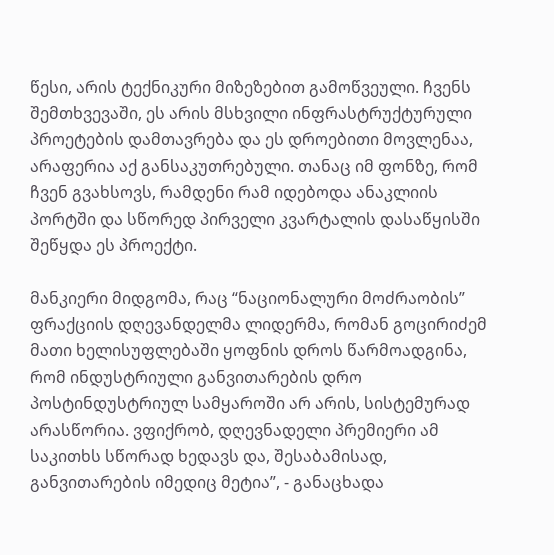წესი, არის ტექნიკური მიზეზებით გამოწვეული. ჩვენს შემთხვევაში, ეს არის მსხვილი ინფრასტრუქტურული პროეტების დამთავრება და ეს დროებითი მოვლენაა, არაფერია აქ განსაკუთრებული. თანაც იმ ფონზე, რომ ჩვენ გვახსოვს, რამდენი რამ იდებოდა ანაკლიის პორტში და სწორედ პირველი კვარტალის დასაწყისში შეწყდა ეს პროექტი.

მანკიერი მიდგომა, რაც “ნაციონალური მოძრაობის” ფრაქციის დღევანდელმა ლიდერმა, რომან გოცირიძემ მათი ხელისუფლებაში ყოფნის დროს წარმოადგინა, რომ ინდუსტრიული განვითარების დრო პოსტინდუსტრიულ სამყაროში არ არის, სისტემურად არასწორია. ვფიქრობ, დღევნადელი პრემიერი ამ საკითხს სწორად ხედავს და, შესაბამისად, განვითარების იმედიც მეტია”, - განაცხადა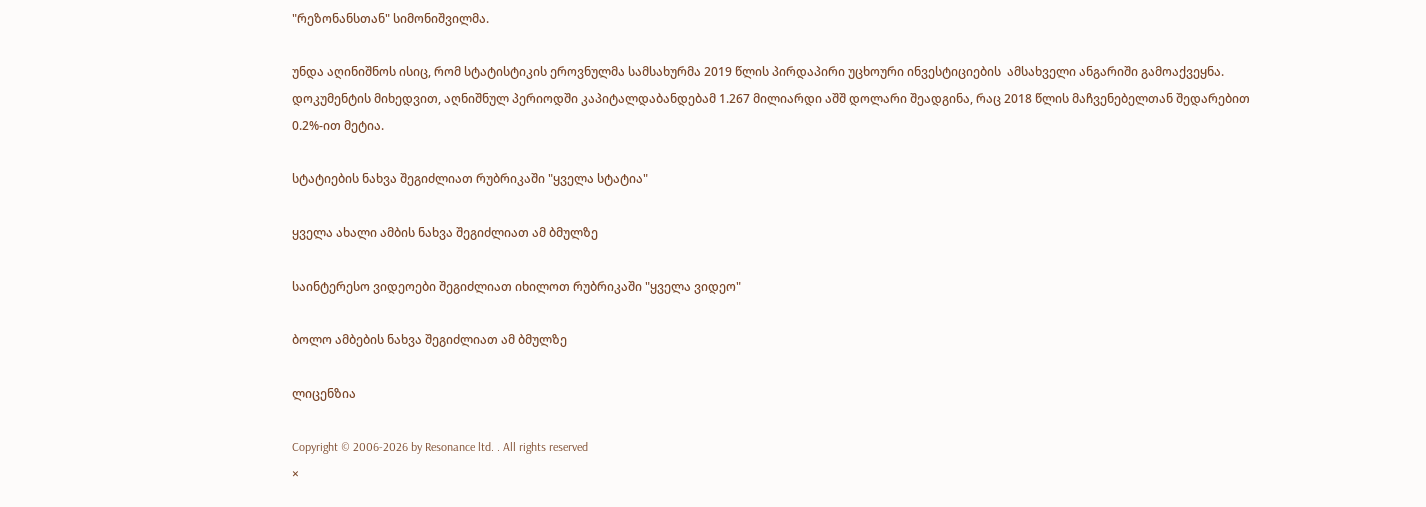"რეზონანსთან" სიმონიშვილმა.

უნდა აღინიშნოს ისიც, რომ სტატისტიკის ეროვნულმა სამსახურმა 2019 წლის პირდაპირი უცხოური ინვესტიციების  ამსახველი ანგარიში გამოაქვეყნა. დოკუმენტის მიხედვით, აღნიშნულ პერიოდში კაპიტალდაბანდებამ 1.267 მილიარდი აშშ დოლარი შეადგინა, რაც 2018 წლის მაჩვენებელთან შედარებით 0.2%-ით მეტია.

სტატიების ნახვა შეგიძლიათ რუბრიკაში "ყველა სტატია"

ყველა ახალი ამბის ნახვა შეგიძლიათ ამ ბმულზე

საინტერესო ვიდეოები შეგიძლიათ იხილოთ რუბრიკაში "ყველა ვიდეო"

ბოლო ამბების ნახვა შეგიძლიათ ამ ბმულზე

ლიცენზია

Copyright © 2006-2026 by Resonance ltd. . All rights reserved
×